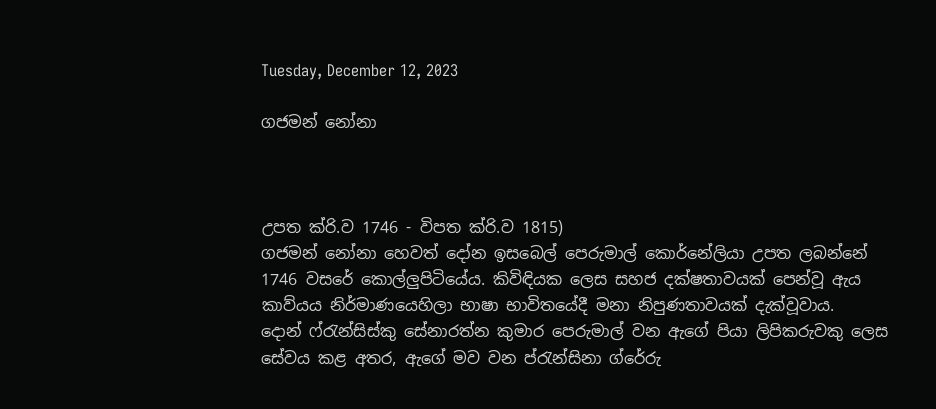Tuesday, December 12, 2023

ගජමන් නෝනා



උපත ක්රි.ව 1746 - විපත ක්රි.ව 1815)
ගජමන් නෝනා හෙවත් දෝන ඉසබෙල් පෙරුමාල් කොර්නේලියා උපත ලබන්නේ 1746 වසරේ කොල්ලුපිටියේය. කිවිඳියක ලෙස සහජ දක්ෂතාවයක් පෙන්වූ ඇය කාව්යය නිර්මාණයෙහිලා භාෂා භාවිතයේදී මනා නිපුණතාවයක් දැක්වූවාය.
දොන් ෆ්රැන්සිස්කු සේනාරත්න කුමාර පෙරුමාල් වන ඇගේ පියා ලිපිකරුවකු ලෙස සේවය කළ අතර, ඇගේ මව වන ප්රැන්සිනා ග්රේරු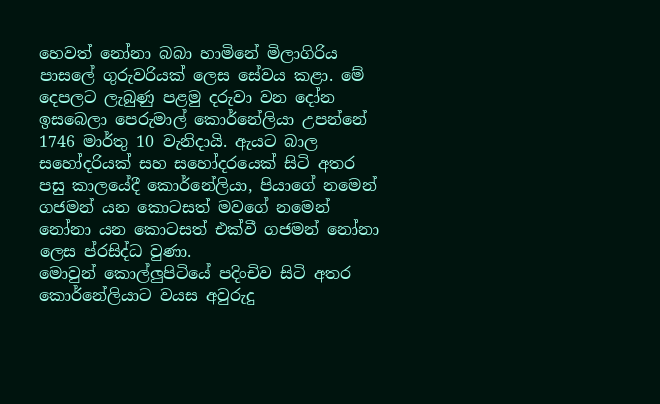හෙවත් නෝනා බබා හාමිනේ මිලාගිරිය පාසලේ ගුරුවරියක්‌ ලෙස සේවය කළා. මේ දෙපලට ලැබුණු පළමු දරුවා වන දෝන ඉසබෙලා පෙරුමාල් කොර්නේලියා උපන්නේ 1746 මාර්තු 10 වැනිදායි. ඇයට බාල සහෝදරියක් සහ සහෝදරයෙක් සිටි අතර පසු කාලයේදී කොර්නේලියා, පියාගේ නමෙන් ගජමන් යන කොටසත් මවගේ නමෙන් නෝනා යන කොටසත් එක්වී ගජමන් නෝනා ලෙස ප්රසිද්ධ වුණා.
මොවුන් කොල්ලුපිටියේ පදිංචිව සිටි අතර කොර්නේලියාට වයස අවුරුදු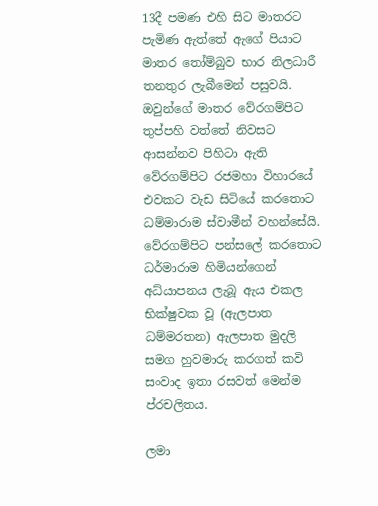13දී පමණ එහි සිට මාතරට පැමිණ ඇත්තේ ඇගේ පියාට මාතර තෝම්බුව භාර නිලධාරී තනතුර ලැබීමෙන් පසුවයි. ඔවුන්ගේ මාතර වේරගම්පිට තුප්පහි වත්තේ නිවසට ආසන්නව පිහිටා ඇති වේරගම්පිට රජමහා විහාරයේ එවකට වැඩ සිටියේ කරතොට ධම්මාරාම ස්වාමීන් වහන්සේයි.
වේරගම්පිට පන්සලේ කරතොට ධර්මාරාම හිමියන්ගෙන් අධ්යාපනය ලැබූ ඇය එකල භික්ෂුවක වූ (ඇලපාත ධම්මරතන) ඇලපාත මුදලි සමග හුවමාරු කරගත් කවි සංවාද ඉතා රසවත් මෙන්ම ප්රචලිතය.

ලමා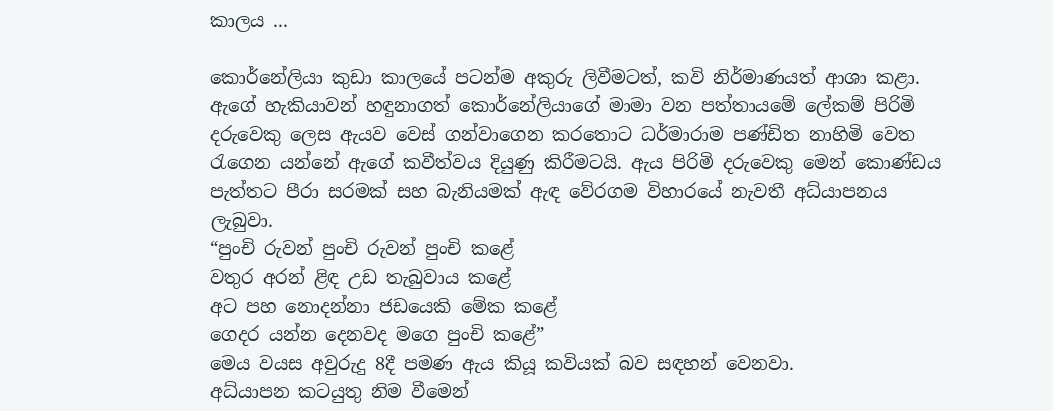කාලය ...

කොර්නේලියා කුඩා කාලයේ පටන්ම අකුරු ලිවීමටත්, කවි නිර්මාණයත් ආශා කළා. ඇගේ හැකියාවන් හඳුනාගත් කොර්නේලියාගේ මාමා වන පත්තායමේ ලේකම් පිරිමි දරුවෙකු ලෙස ඇයව වෙස් ගන්වාගෙන කරතොට ධර්මාරාම පණ්ඩිත නාහිමි වෙත රැගෙන යන්නේ ඇගේ කවීත්වය දියුණු කිරීමටයි. ඇය පිරිමි දරුවෙකු මෙන් කොණ්ඩය පැත්තට පීරා සරමක් සහ බැනියමක් ඇඳ වේරගම විහාරයේ නැවතී අධ්යාපනය ලැබුවා.
“පුංචි රුවන් පුංචි රුවන් පුංචි කළේ
වතුර අරන් ළිඳ උඩ තැබුවාය කළේ
අට පහ නොදන්නා ජඩයෙකි මේක කළේ
ගෙදර යන්න දෙනවද මගෙ පුංචි කළේ”
මෙය වයස අවුරුදු 8දී පමණ ඇය කියූ කවියක් බව සඳහන් වෙනවා.
අධ්යාපන කටයුතු නිම වීමෙන්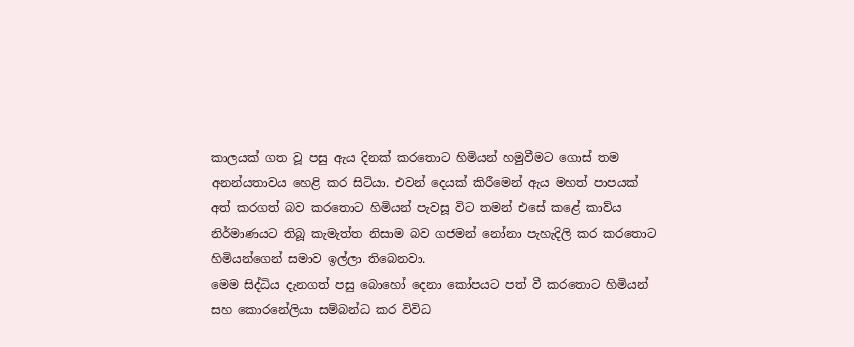කාලයක් ගත වූ පසු ඇය දිනක් කරතොට හිමියන් හමුවීමට ගොස් තම අනන්යතාවය හෙළි කර සිටියා. එවන් දෙයක් කිරීමෙන් ඇය මහත් පාපයක් අත් කරගත් බව කරතොට හිමියන් පැවසූ විට තමන් එසේ කළේ කාව්ය නිර්මාණයට තිබූ කැමැත්ත නිසාම බව ගජමන් නෝනා පැහැදිලි කර කරතොට හිමියන්ගෙන් සමාව ඉල්ලා තිබෙනවා.
මෙම සිද්ධිය දැනගත් පසු බොහෝ දෙනා කෝපයට පත් වී කරතොට හිමියන් සහ කොරනේලියා සම්බන්ධ කර විවිධ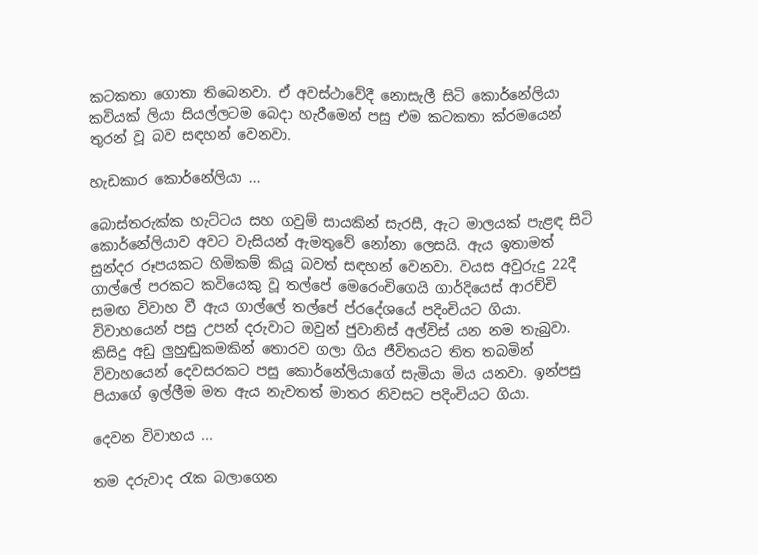කටකතා ගොතා තිබෙනවා. ඒ අවස්ථාවේදී නොසැලී සිටි කොර්නේලියා කවියක් ලියා සියල්ලටම බෙදා හැරීමෙන් පසු එම කටකතා ක්රමයෙන් තුරන් වූ බව සඳහන් වෙනවා.

හැඩකාර කොර්නේලියා ...

බොස්තරුක්ක හැට්ටය සහ ගවුම් සායකින් සැරසී, ඇට මාලයක් පැළඳ සිටි කොර්නේලියාව අවට වැසියන් ඇමතුවේ නෝනා ලෙසයි. ඇය ඉතාමත් සුන්දර රූපයකට හිමිකම් කියූ බවත් සඳහන් වෙනවා. වයස අවුරුදු 22දී ගාල්ලේ පරකට කවියෙකු වූ තල්පේ මෙරෙංචිගෙයි ගාර්දියෙස් ආරච්චි සමඟ විවාහ වී ඇය ගාල්ලේ තල්පේ ප්රදේශයේ පදිංචියට ගියා. විවාහයෙන් පසු උපන් දරුවාට ඔවුන් ජුවානිස් අල්විස් යන නම තැබුවා. කිසිදු අඩු ලුහුඬුකමකින් තොරව ගලා ගිය ජීවිතයට තිත තබමින් විවාහයෙන් දෙවසරකට පසු කොර්නේලියාගේ සැමියා මිය යනවා. ඉන්පසු පියාගේ ඉල්ලීම මත ඇය නැවතත් මාතර නිවසට පදිංචියට ගියා.

දෙවන විවාහය ...

තම දරුවාද රැක බලාගෙන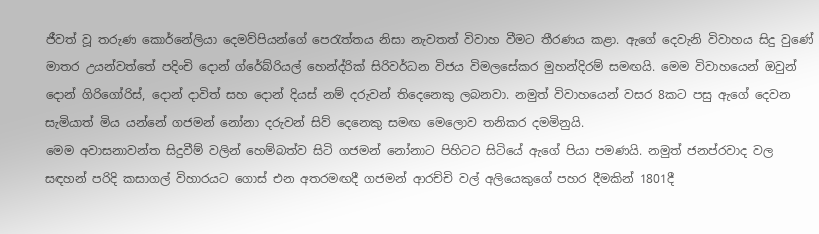ජීවත් වූ තරුණ කොර්නේලියා දෙමව්පියන්ගේ පෙරැත්තය නිසා නැවතත් විවාහ වීමට තීරණය කළා. ඇගේ දෙවැනි විවාහය සිදු වුණේ මාතර උයන්වත්තේ පදිංචි දොන් ග්රේබ්රියල් හෙන්ද්රික්‌ සිරිවර්ධන විජය විමලසේකර මුහන්දිරම් සමඟයි. මෙම විවාහයෙන් ඔවුන් දොන් ගිරිගෝරිස්, දොන් දාවිත් සහ දොන් දියස් නම් දරුවන් තිදෙනෙකු ලබනවා. නමුත් විවාහයෙන් වසර 8කට පසු ඇගේ දෙවන සැමියාත් මිය යන්නේ ගජමන් නෝනා දරුවන් සිව් දෙනෙකු සමඟ මෙලොව තනිකර දමමිනුයි.
මෙම අවාසනාවන්ත සිදුවීම් වලින් හෙම්බත්ව සිටි ගජමන් නෝනාට පිහිටට සිටියේ ඇගේ පියා පමණයි. නමුත් ජනප්රවාද වල සඳහන් පරිදි කසාගල් විහාරයට ගොස් එන අතරමඟදී ගජමන් ආරච්චි වල් අලියෙකුගේ පහර දීමකින් 1801දී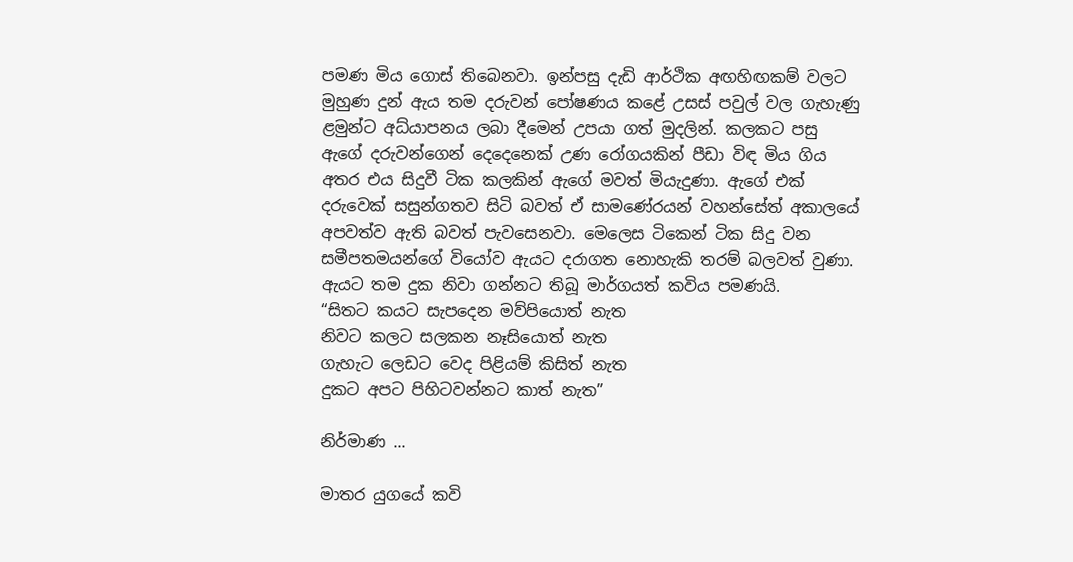පමණ මිය ගොස් තිබෙනවා. ඉන්පසු දැඩි ආර්ථික අඟහිඟකම් වලට මුහුණ දුන් ඇය තම දරුවන් පෝෂණය කළේ උසස් පවුල් වල ගැහැණු ළමුන්ට අධ්යාපනය ලබා දීමෙන් උපයා ගත් මුදලින්. කලකට පසු ඇගේ දරුවන්ගෙන් දෙදෙනෙක් උණ රෝගයකින් පීඩා විඳ මිය ගිය අතර එය සිදුවී ටික කලකින් ඇගේ මවත් මියැදුණා. ඇගේ එක් දරුවෙක් සසුන්ගතව සිටි බවත් ඒ සාමණේරයන් වහන්සේත් අකාලයේ අපවත්ව ඇති බවත් පැවසෙනවා. මෙලෙස ටිකෙන් ටික සිදු වන සමීපතමයන්ගේ වියෝව ඇයට දරාගත නොහැකි තරම් බලවත් වුණා. ඇයට තම දුක නිවා ගන්නට තිබූ මාර්ගයත් කවිය පමණයි.
“සිතට කයට සැපදෙන මව්පියොත් නැත
නිවට කලට සලකන නෑසියොත් නැත
ගැහැට ලෙඩට වෙද පිළියම් කිසිත් නැත
දුකට අපට පිහිටවන්නට කාත් නැත”

නිර්මාණ ...

මාතර යුගයේ කවි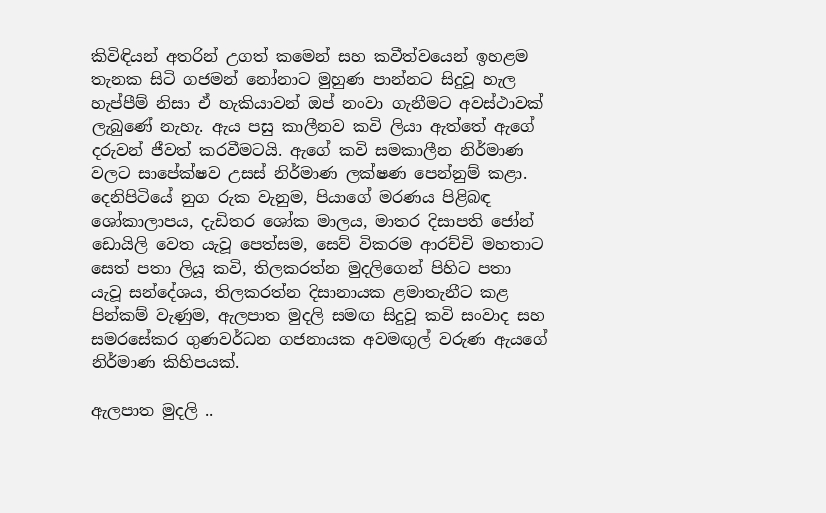කිවිඳියන් අතරින් උගත් කමෙන් සහ කවීත්වයෙන් ඉහළම තැනක සිටි ගජමන් නෝනාට මුහුණ පාන්නට සිදුවූ හැල හැප්පීම් නිසා ඒ හැකියාවන් ඔප් නංවා ගැනීමට අවස්ථාවක් ලැබුණේ නැහැ. ඇය පසු කාලීනව කවි ලියා ඇත්තේ ඇගේ දරුවන් ජීවත් කරවීමටයි. ඇගේ කවි සමකාලීන නිර්මාණ වලට සාපේක්ෂව උසස් නිර්මාණ ලක්ෂණ පෙන්නුම් කළා. දෙනිපිටියේ නුග රුක වැනුම, පියාගේ මරණය පිළිබඳ ශෝකාලාපය, දැඩිතර ශෝක මාලය, මාතර දිසාපති ජෝන් ඩොයිලි වෙත යැවූ පෙත්සම, සෙව් විකරම ආරච්චි මහතාට සෙත් පතා ලියූ කවි, තිලකරත්න මුදලිගෙන් පිහිට පතා යැවූ සන්දේශය, තිලකරත්න දිසානායක ළමාතැනීට කළ පින්කම් වැණුම, ඇලපාත මුදලි සමඟ සිදුවූ කවි සංවාද සහ සමරසේකර ගුණවර්ධන ගජනායක අවමඟුල් වරුණ ඇයගේ නිර්මාණ කිහිපයක්.

ඇලපාත මුදලි ..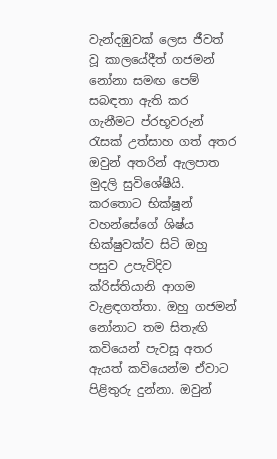වැන්දඹුවක් ලෙස ජීවත් වූ කාලයේදීත් ගජමන් නෝනා සමඟ පෙම් සබඳතා ඇති කර ගැනීමට ප්රභූවරුන් රැසක් උත්සාහ ගත් අතර ඔවුන් අතරින් ඇලපාත මුදලි සුවිශේෂීයි. කරතොට භික්ෂූන් වහන්සේගේ ශිෂ්ය භික්ෂුවක්ව සිටි ඔහු පසුව උපැවිදිව ක්රිස්තියානි ආගම වැළඳගත්තා. ඔහු ගජමන් නෝනාට තම සිතැඟි කවියෙන් පැවසූ අතර ඇයත් කවියෙන්ම ඒවාට පිළිතුරු දුන්නා. ඔවුන්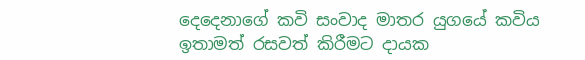දෙදෙනාගේ කවි සංවාද මාතර යුගයේ කවිය ඉතාමත් රසවත් කිරීමට දායක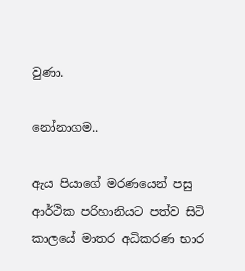වුණා.

නෝනාගම..

ඇය පියාගේ මරණයෙන් පසු ආර්ථික පරිහානියට පත්ව සිටි කාලයේ මාතර අධිකරණ භාර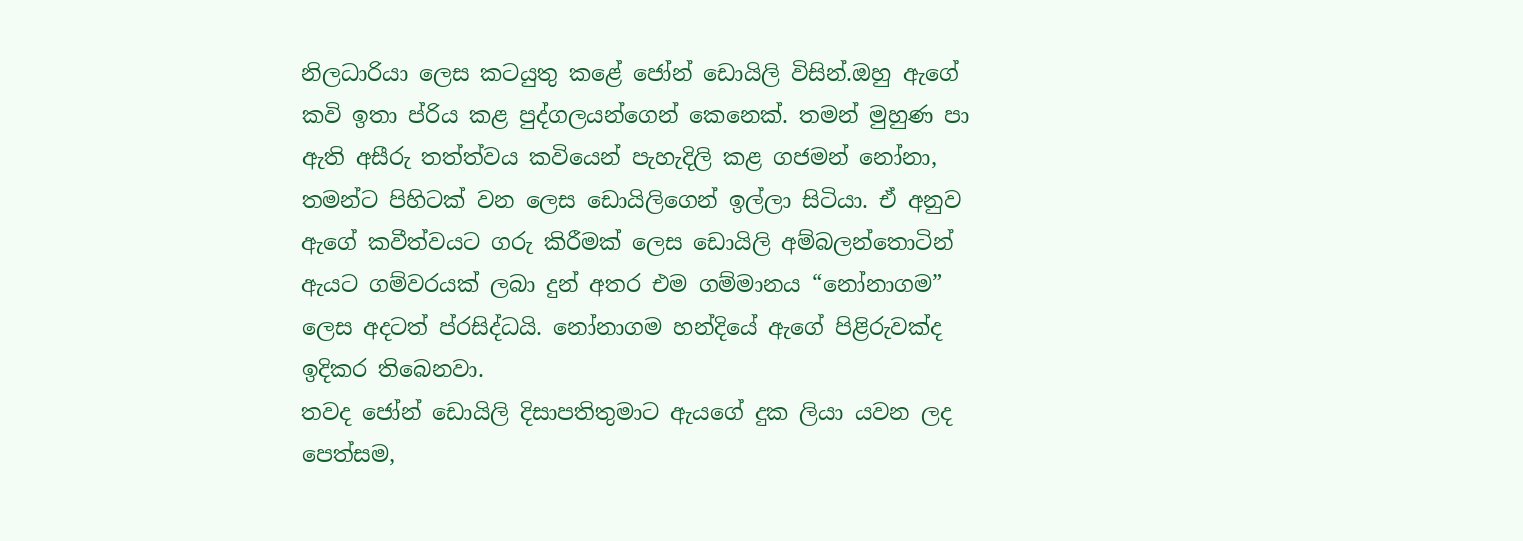නිලධාරියා ලෙස කටයුතු කළේ ජෝන් ඩොයිලි විසින්.ඔහු ඇගේ කවි ඉතා ප්රිය කළ පුද්ගලයන්ගෙන් කෙනෙක්. තමන් මුහුණ පා ඇති අසීරු තත්ත්වය කවියෙන් පැහැදිලි කළ ගජමන් නෝනා, තමන්ට පිහිටක් වන ලෙස ඩොයිලිගෙන් ඉල්ලා සිටියා. ඒ අනුව ඇගේ කවීත්වයට ගරු කිරීමක් ලෙස ඩොයිලි අම්බලන්තොටින් ඇයට ගම්වරයක්‌ ලබා දුන් අතර එම ගම්මානය “නෝනාගම” ලෙස අදටත් ප්රසිද්ධයි. නෝනාගම හන්දියේ ඇගේ පිළිරුවක්ද ඉදිකර තිබෙනවා.
තවද ජෝන් ඩොයිලි දිසාපතිතුමාට ඇයගේ දුක ලියා යවන ලද පෙත්සම,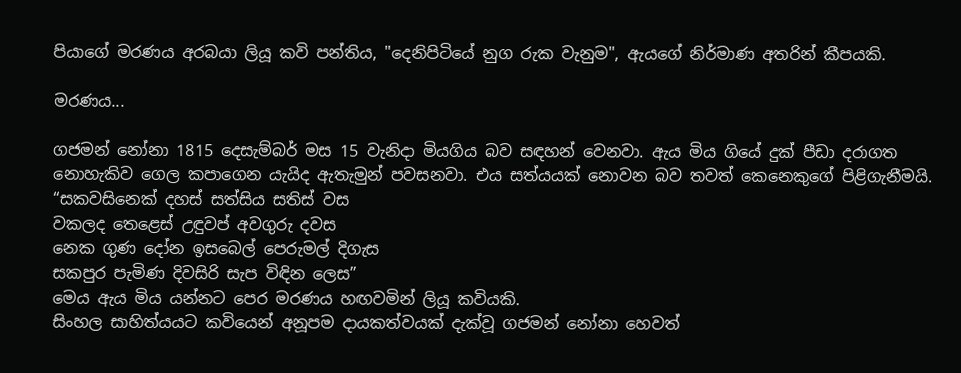පියාගේ මරණය අරබයා ලියූ කවි පන්තිය, "දෙනිපිටියේ නුග රුක වැනුම", ඇයගේ නිර්මාණ අතරින් කීපයකි.

මරණය...

ගජමන් නෝනා 1815 දෙසැම්බර් මස 15 වැනිදා මියගිය බව සඳහන් වෙනවා. ඇය මිය ගියේ දුක් පීඩා දරාගත නොහැකිව ගෙල කපාගෙන යැයිද ඇතැමුන් පවසනවා. එය සත්යයක් නොවන බව තවත් කෙනෙකුගේ පිළිගැනීමයි.
“සකවසිනෙක් දහස් සත්සිය සතිස් වස
වකලද තෙළෙස් උඳුවප් අවගුරු දවස
නෙක ගුණ දෝන ඉසබෙල් පෙරුමල් දිගැස
සකපුර පැමිණ දිවසිරි සැප විඳින ලෙස”
මෙය ඇය මිය යන්නට පෙර මරණය හඟවමින් ලියූ කවියකි.
සිංහල සාහිත්යයට කවියෙන් අනූපම දායකත්වයක් දැක්වූ ගජමන් නෝනා හෙවත්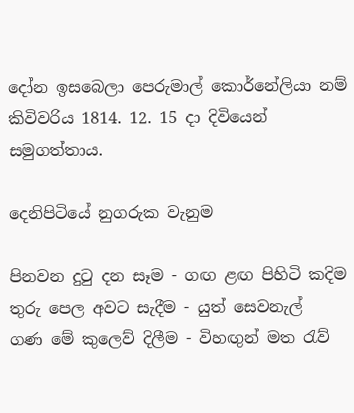දෝන ඉසබෙලා පෙරුමාල් කොර්නේලියා නම් කිවිවරිය 1814. 12. 15 දා දිවියෙන් සමුගත්තාය.

දෙනිපිටියේ නුගරුක වැනුම

පිනවන දුටු දන සෑම - ගඟ ළඟ පිහිටි කදිම
තුරු පෙල අවට සැදීම - යුත් සෙවනැල්
ගණ මේ කුලෙව් දිලීම - විහඟුන් මත රැව්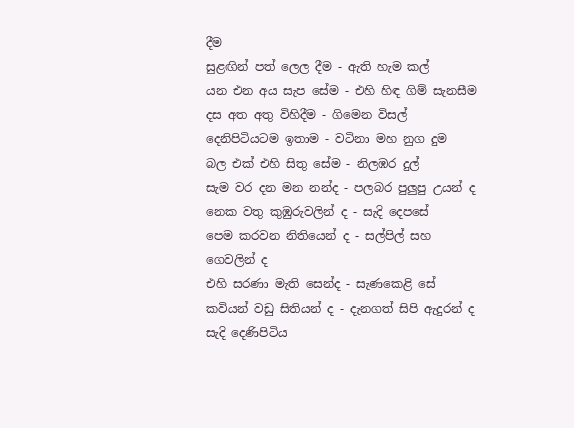දීම
සුළඟින් පත් ලෙල දීම - ඇති හැම කල්
යන එන අය සැප සේම - එහි හිඳ ගිම් සැනසීම
දස අත අතු විහිදීම - ගිමෙන විසල්
දෙනිපිටියටම ඉතාම - වටිනා මහ නුග දුම
බල එක් එහි සිතු සේම - නිලඹර දුල්
සැම වර දන මන නන්ද - පලබර පුලුපු උයන් ද
නෙක වතු කුඹුරුවලින් ද - සැදි දෙපසේ
පෙම කරවන නිතියෙන් ද - සල්පිල් සහ
ගෙවලින් ද
එහි සරණා මැති සෙන්ද - සැණකෙළි සේ
කවියන් වඩු සිතියන් ද - දැනගත් සිපි ඇදුරන් ද
සැදි දෙණිපිටිය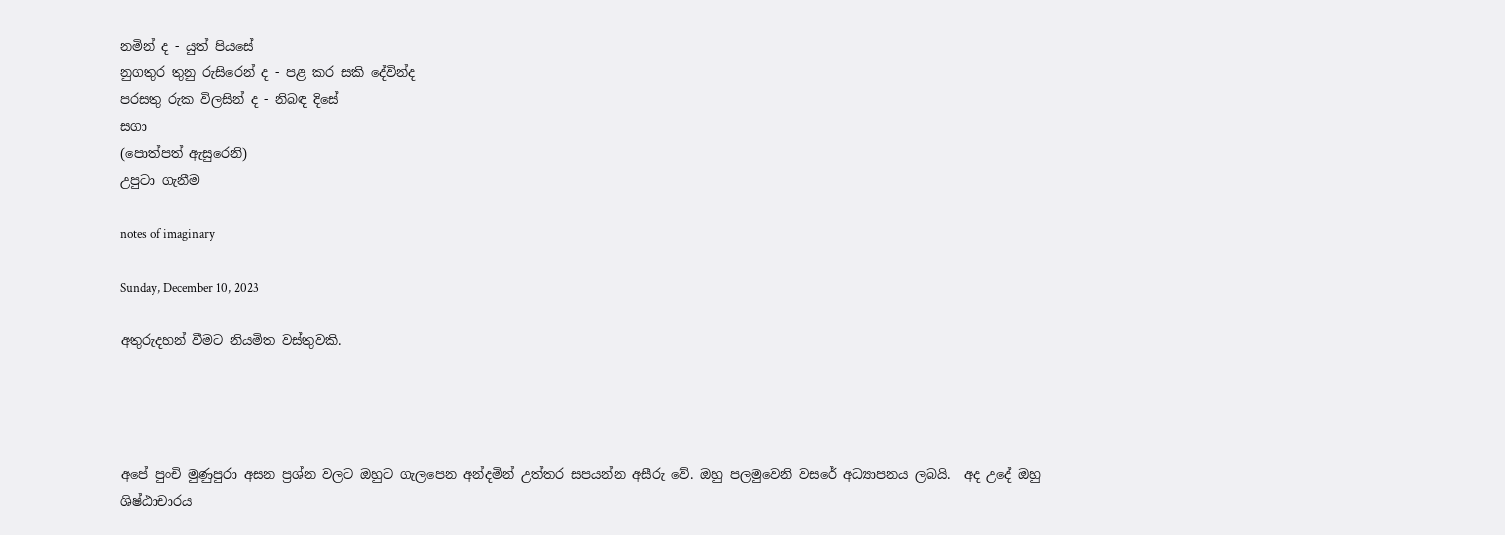නමින් ද - යුත් පියසේ
නුගතුර තුනු රුසිරෙන් ද - පළ කර සකි දේවින්ද
පරසතු රුක විලසින් ද - නිබඳ දිසේ
සගා
(පොත්පත් ඇසුරෙනි)
උපුටා ගැනීම

notes of imaginary

Sunday, December 10, 2023

අතුරුදහන් වීමට නියමිත වස්තුවකි.




අපේ පුංචි මුණුපුරා අසන ප්‍රශ්න වලට ඔහුට ගැලපෙන අන්දමින් උත්තර සපයන්න අසීරු වේ. ඔහු පලමුවෙනි වසරේ අධ්‍යාපනය ලබයි.  අද උදේ ඔහු ශිෂ්ඨාචාරය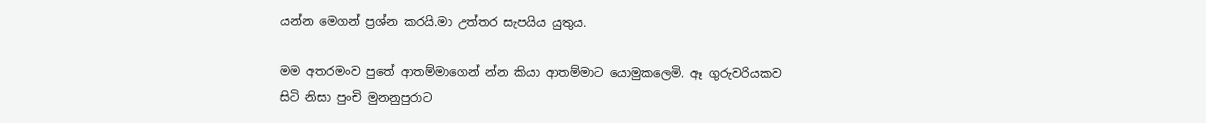යන්න ම‍ෙගන් ප්‍රශ්න කරයි.මා උත්තර සැපයිය යුතුය.

මම අතරමංව පුතේ ආතම්මාගෙන් න්න කියා ආතම්මාට යොමුකලෙමි. ඈ ගුරුවරියකව සිටි නිසා පුංචි මුනනුපුරාට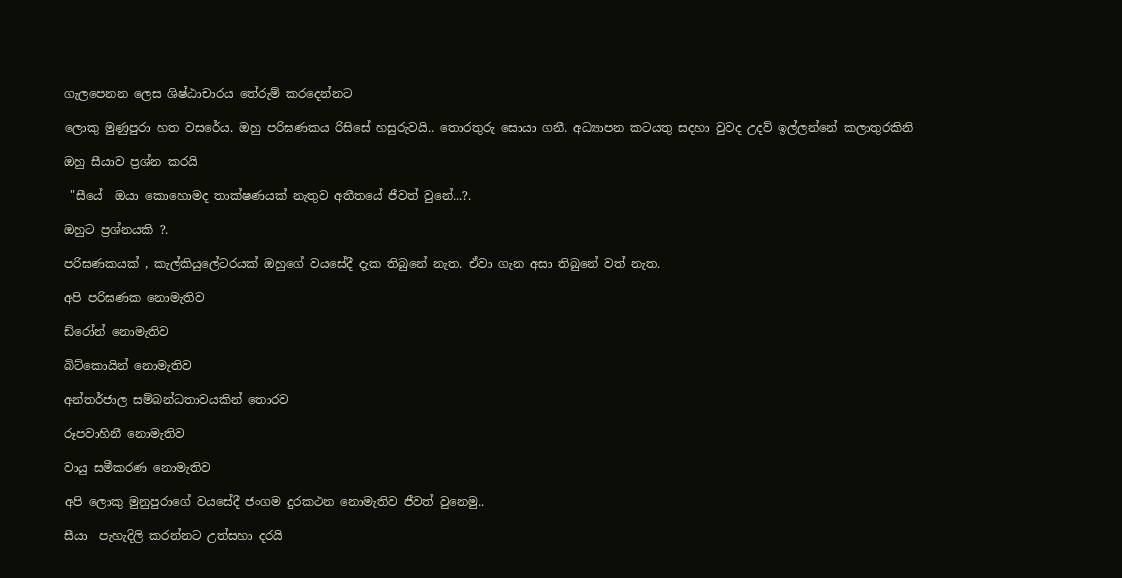ගැලපෙනන ලෙස ශිෂ්ඨාචාරය තේරුම් කරදෙන්නට

ලොකු මුණුපුරා හත වසරේය. ඔහු පරිඝණකය රිසිසේ හසුරුවයි.. තොරතුරු සොයා ගනී. අධ්‍යාපන කටයතු සදහා වුවද උදව් ඉල්ලන්නේ කලාතුරකිනි

ඔහු සීයාව ප්‍රශ්න කරයි

 "සීයේ  ඔයා කොහොමද තාක්ෂණයක් නැතුව අතීතයේ ජීවත් වුනේ...?.

ඔහුට ප්‍රශ්නයකි ?.

පරිඝණකයක් , කැල්කියුලේටරයක් ඔහුගේ වයසේදී දැක තිබුනේ නැත. ඒවා ගැන අසා තිබුනේ වත් නැත.

අපි පරිඝණක නොමැතිව

ඩ්රෝන් නොමැතිව

බිට්කොයින් නොමැතිව

අන්තර්ජාල සම්බන්ධතාවයකින් තොරව

රූපවාහිනී නොමැතිව

වායු සමීකරණ නොමැතිව

අපි ලොකු මුනුපුරාගේ වයසේදී ජංගම දුරකථන නොමැතිව ජීවත් වුනෙමු..

සීයා  පැහැදිලි කරන්නට උත්සහා දරයි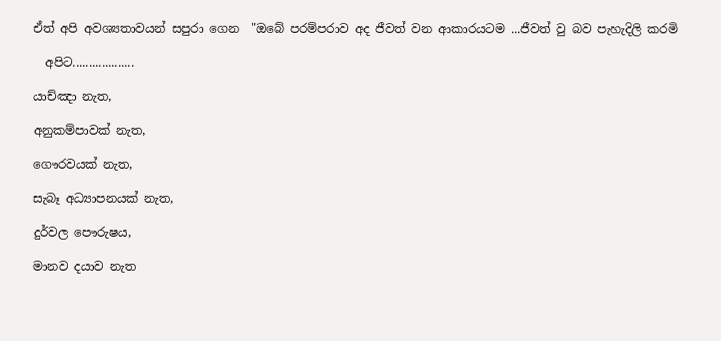ඒත් අපි අවශ්‍යතාවයන් සපුරා ගෙන  "ඔබේ පරම්පරාව අද ජීවත් වන ආකාරයටම ...ජීවත් වු බව පැහැදිලි කරමි

  අපිට...................

යාච්ඤා නැත,

අනුකම්පාවක් නැත,

ගෞරවයක් නැත,

සැබෑ අධ්‍යාපනයක් නැත,

දුර්වල පෞරුෂය,

මානව දයාව නැත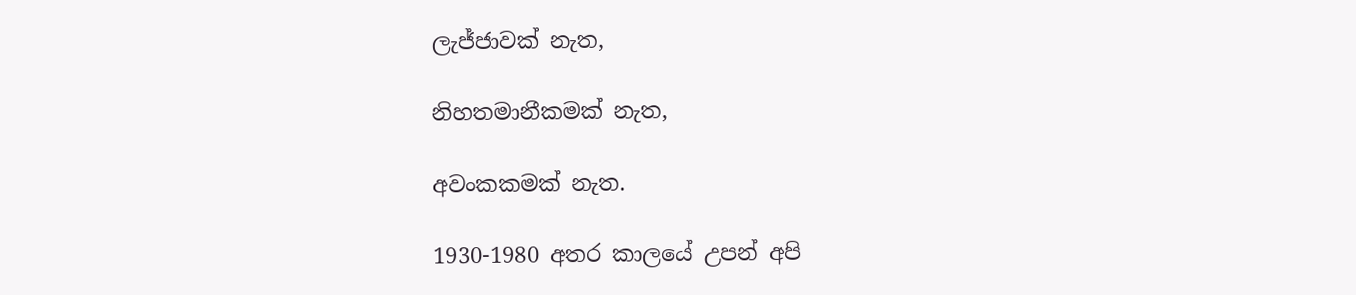ලැජ්ජාවක් නැත,

නිහතමානීකමක් නැත,

අවංකකමක් නැත.

1930-1980 අතර කාලයේ උපන් අපි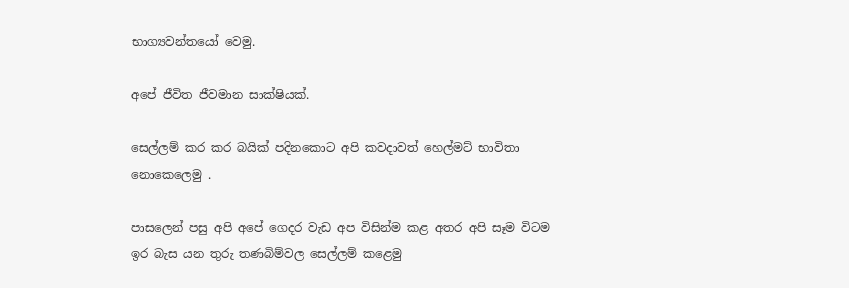භාග්‍යවන්තයෝ වෙමු.

අපේ ජීවිත ජීවමාන සාක්ෂියක්.

සෙල්ලම් කර කර බයික් පදිනකොට අපි කවදාවත් හෙල්මට් භාවිතා නොකෙලෙමු .

පාසලෙන් පසු අපි අපේ ගෙදර වැඩ අප විසින්ම කළ අතර අපි සෑම විටම ඉර බැස යන තුරු තණබිම්වල සෙල්ලම් කළෙමු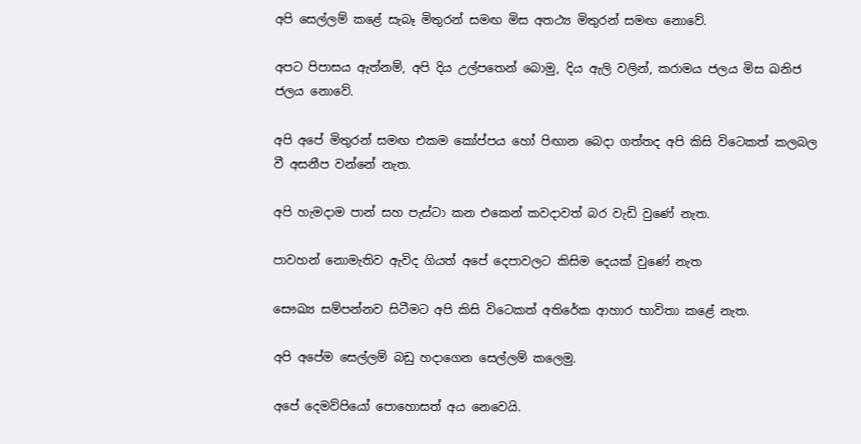අපි සෙල්ලම් කළේ සැබෑ මිතුරන් සමඟ මිස අතථ්‍ය මිතුරන් සමඟ නොවේ.

අපට පිපාසය ඇත්නම්, අපි දිය උල්පතෙන් බොමු, දිය ඇලි වලින්, කරාමය ජලය මිස ඛනිජ ජලය නොවේ.

අපි අපේ මිතුරන් සමඟ එකම කෝප්පය හෝ පිඟාන බෙදා ගත්තද අපි කිසි විටෙකත් කලබල වී අසනීප වන්නේ නැත.

අපි හැමදාම පාන් සහ පැස්ටා කන එකෙන් කවදාවත් බර වැඩි වුණේ නැත.

පාවහන් නොමැතිව ඇවිද ගියත් අපේ දෙපාවලට කිසිම දෙයක් වුණේ නැත

සෞඛ්‍ය සම්පන්නව සිටීමට අපි කිසි විටෙකත් අතිරේක ආහාර භාවිතා කළේ නැත.

අපි අපේම සෙල්ලම් බඩු හදාගෙන සෙල්ලම් කලෙමු.

අපේ දෙමව්පියෝ පොහොසත් අය නෙවෙයි.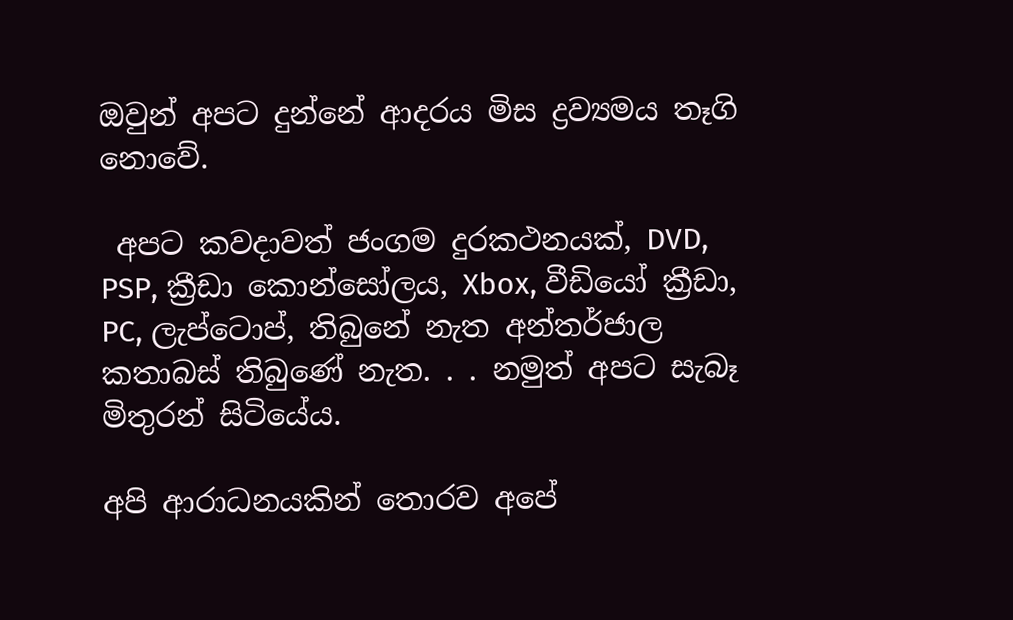ඔවුන් අපට දුන්නේ ආදරය මිස ද්‍රව්‍යමය තෑගි නොවේ.

 අපට කවදාවත් ජංගම දුරකථනයක්, DVD, PSP, ක්‍රීඩා කොන්සෝලය, Xbox, වීඩියෝ ක්‍රීඩා, PC, ලැප්ටොප්, තිබුනේ නැත අන්තර්ජාල කතාබස් තිබුණේ නැත. . . නමුත් අපට සැබෑ මිතුරන් සිටියේය.

අපි ආරාධනයකින් තොරව අපේ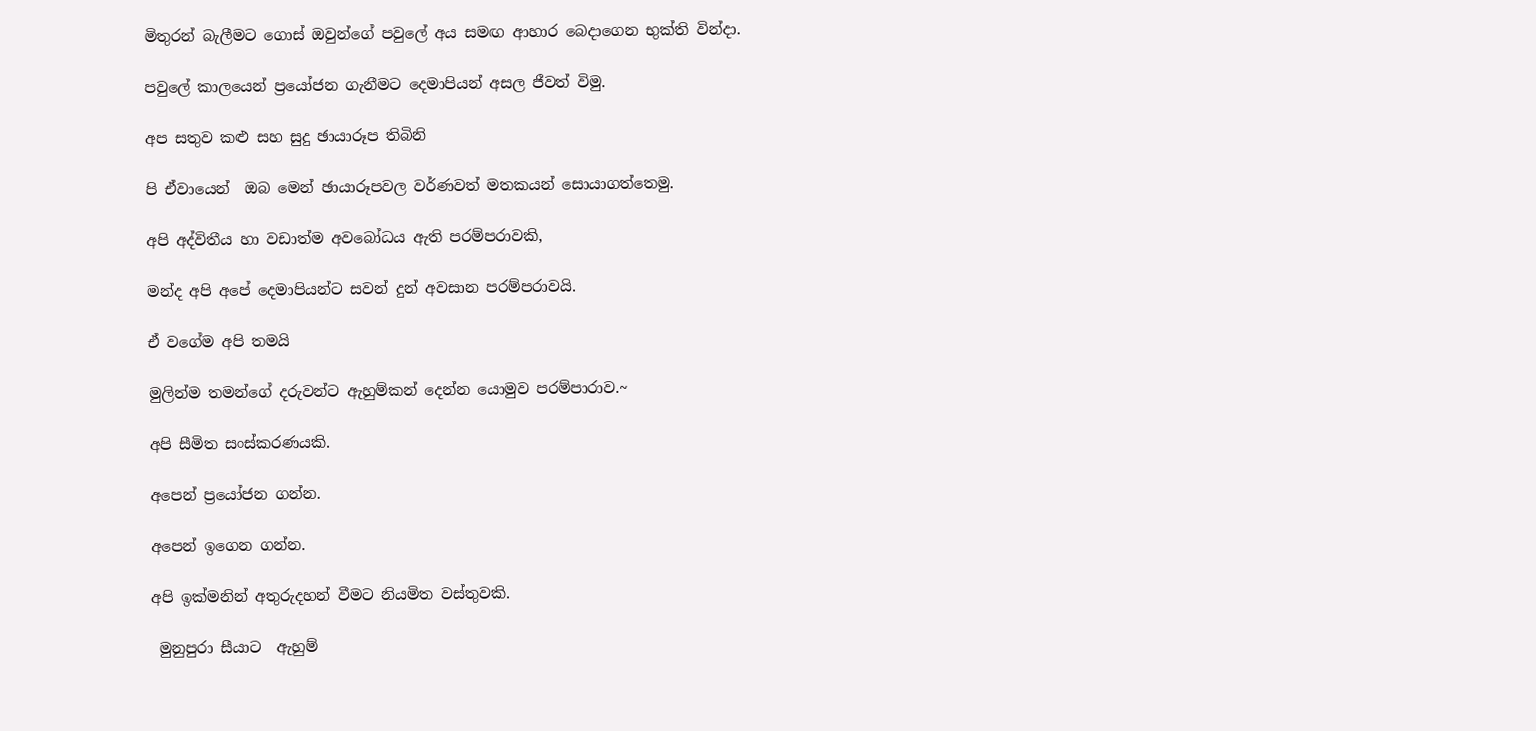මිතුරන් බැලීමට ගොස් ඔවුන්ගේ පවුලේ අය සමඟ ආහාර බෙදාගෙන භුක්ති වින්දා.

පවුලේ කාලයෙන් ප්‍රයෝජන ගැනීමට දෙමාපියන් අසල ජීවත් විමු.

අප සතුව කළු සහ සුදු ඡායාරූප තිබිනි

පි ඒවායෙන්  ඔබ මෙන් ඡායාරූපවල වර්ණවත් මතකයන් සොයාගත්තෙමු.

අපි අද්විතීය හා වඩාත්ම අවබෝධය ඇති පරම්පරාවකි,

මන්ද අපි අපේ දෙමාපියන්ට සවන් දුන් අවසාන පරම්පරාවයි.

ඒ වගේම අපි තමයි

මුලින්ම තමන්ගේ දරුවන්ට ඇහුම්කන් දෙන්න යොමුව පරම්පාරාව.~

අපි සීමිත සංස්කරණයකි.

අපෙන් ප්‍රයෝජන ගන්න.

අපෙන් ඉගෙන ගන්න.

අපි ඉක්මනින් අතුරුදහන් වීමට නියමිත වස්තුවකි.

 මුනුපුරා සීයාට  ඇහුම්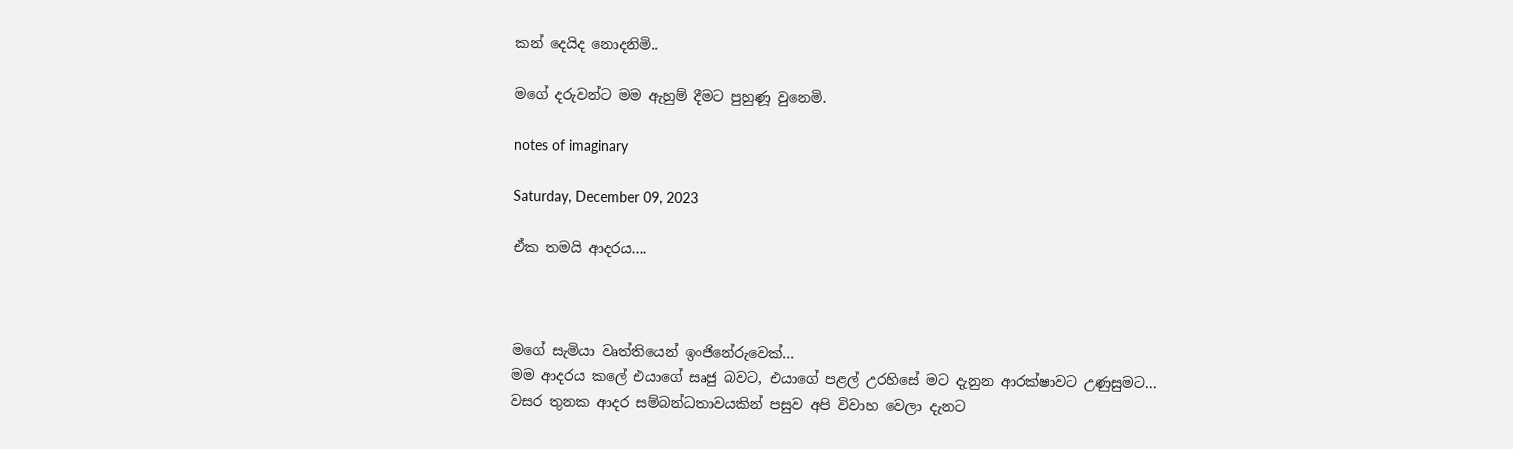කන් දෙයිද නොදනිමි..

මගේ දරුවන්ට මම ඇහුම් දීමට පුහුණූ වුනෙමි.

notes of imaginary

Saturday, December 09, 2023

ඒක තමයි ආදරය....



මගේ සැමියා වෘත්තියෙන් ඉංජිනේරුවෙක්...
මම ආදරය කලේ එයාගේ සෘජු බවට, එයාගේ පළල් උරහිසේ මට දැනුන ආරක්ෂාවට උණුසුමට...
වසර තුනක ආදර සම්බන්ධතාවයකින් පසුව අපි විවාහ වෙලා දැනට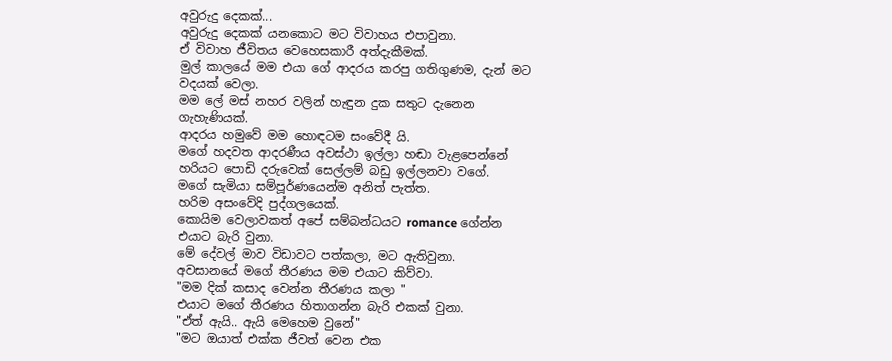අවුරුදු දෙකක්...
අවුරුදු දෙකක් යනකොට මට විවාහය එපාවුනා.
ඒ විවාහ ජීවිතය වෙහෙසකාරී අත්දැකීමක්.
මුල් කාලයේ මම එයා ගේ ආදරය කරපු ගතිගුණම, දැන් මට වදයක් වෙලා.
මම ලේ මස් නහර වලින් හැඳුන දුක සතුට දැනෙන ගැහැණියක්.
ආදරය හමුවේ මම හොඳටම සංවේදී යි.
මගේ හදවත ආදරණීය අවස්ථා ඉල්ලා හඬා වැළපෙන්නේ හරියට පොඩි දරුවෙක් සෙල්ලම් බඩු ඉල්ලනවා වගේ.
මගේ සැමියා සම්පූර්ණයෙන්ම අනිත් පැත්ත.
හරිම අසංවේදි පුද්ගලයෙක්.
කොයිම වෙලාවකත් අපේ සම්බන්ධයට romance ගේන්න එයාට බැරි වුනා.
මේ දේවල් මාව විඩාවට පත්කලා, මට ඇතිවුනා.
අවසානයේ මගේ තීරණය මම එයාට කිව්වා.
"මම දික් කසාද වෙන්න තීරණය කලා "
එයාට මගේ තීරණය හිතාගන්න බැරි එකක් වුනා.
"ඒත් ඇයි.. ඇයි මෙහෙම වුනේ"
"මට ඔයාත් එක්ක ජීවත් වෙන එක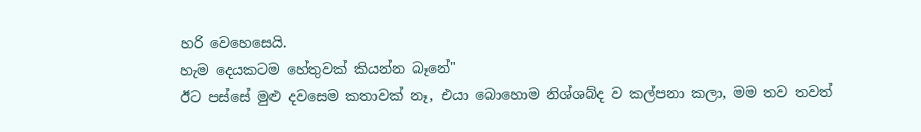හරි වෙහෙසෙයි.
හැම දෙයකටම හේතුවක් කියන්න බෑනේ"
ඊට පස්සේ මුළු දවසෙම කතාවක් නෑ, එයා බොහොම නිශ්ශබ්ද ව කල්පනා කලා, මම තව තවත්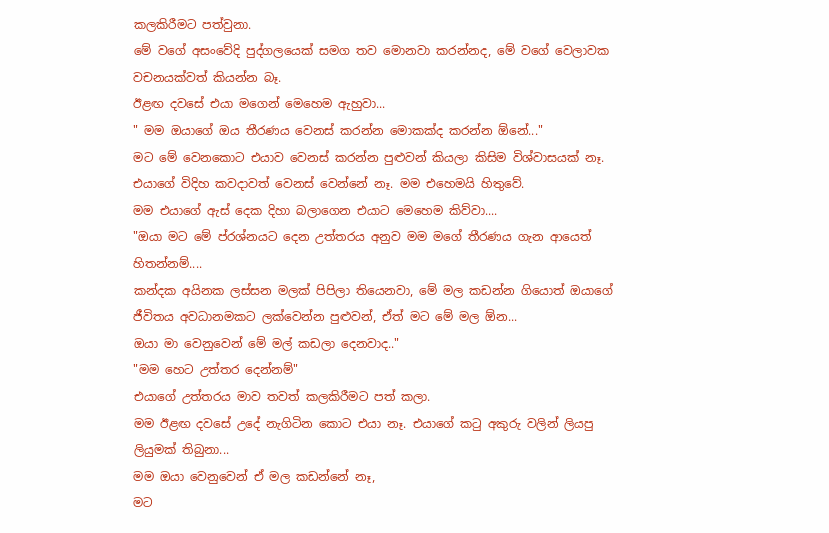කලකිරීමට පත්වුනා.
මේ වගේ අසංවේදි පුද්ගලයෙක් සමග තව මොනවා කරන්නද, මේ වගේ වෙලාවක වචනයක්වත් කියන්න බෑ.
ඊළඟ දවසේ එයා මගෙන් මෙහෙම ඇහුවා...
" මම ඔයාගේ ඔය තීරණය වෙනස් කරන්න මොකක්ද කරන්න ඕනේ..."
මට මේ වෙනකොට එයාව වෙනස් කරන්න පුළුවන් කියලා කිසිම විශ්වාසයක් නෑ.
එයාගේ විදිහ කවදාවත් වෙනස් වෙන්නේ නෑ. මම එහෙමයි හිතුවේ.
මම එයාගේ ඇස් දෙක දිහා බලාගෙන එයාට මෙහෙම කිව්වා....
"ඔයා මට මේ ප්රශ්නයට දෙන උත්තරය අනුව මම මගේ තීරණය ගැන ආයෙත් හිතන්නම්....
කන්දක අයිනක ලස්සන මලක් පිපිලා තියෙනවා, මේ මල කඩන්න ගියොත් ඔයාගේ ජීවිතය අවධානමකට ලක්වෙන්න පුළුවන්, ඒත් මට මේ මල ඕන...
ඔයා මා වෙනුවෙන් මේ මල් කඩලා දෙනවාද.."
"මම හෙට උත්තර දෙන්නම්"
එයාගේ උත්තරය මාව තවත් කලකිරීමට පත් කලා.
මම ඊළඟ දවසේ උදේ නැගිටින කොට එයා නෑ. එයාගේ කටු අකුරු වලින් ලියපු ලියුමක් තිබුනා...
මම ඔයා වෙනුවෙන් ඒ මල කඩන්නේ නෑ,
මට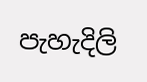පැහැදිලි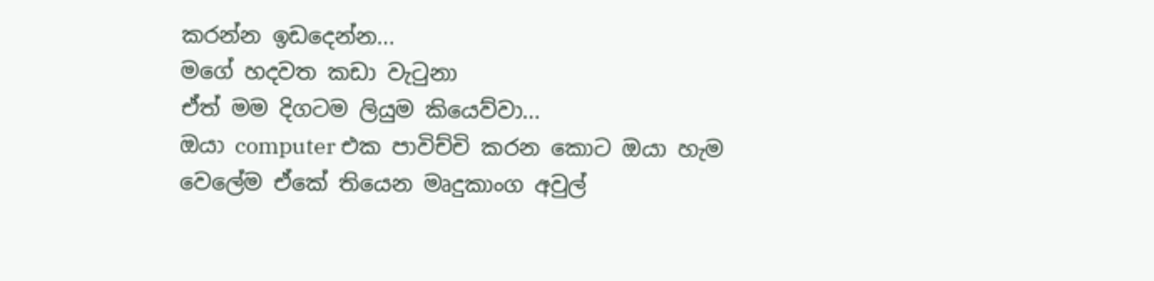කරන්න ඉඩදෙන්න...
මගේ හදවත කඩා වැටුනා
ඒත් මම දිගටම ලියුම කියෙව්වා...
ඔයා computer එක පාවිච්චි කරන කොට ඔයා හැම වෙලේම ඒකේ තියෙන මෘදුකාංග අවුල්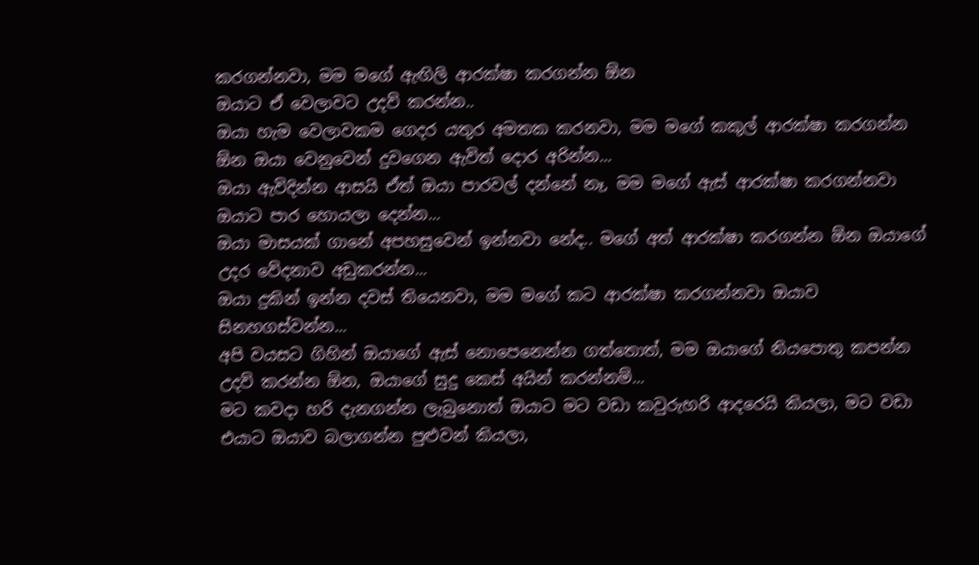කරගන්නවා, මම මගේ ඇඟිලි ආරක්ෂා කරගන්න ඕන
ඔයාට ඒ වෙලාවට උදව් කරන්න..
ඔයා හැම වෙලාවකම ගෙදර යතුර අමතක කරනවා, මම මගේ කකුල් ආරක්ෂා කරගන්න ඕන ඔයා වෙනුවෙන් දුවගෙන ඇවිත් දොර අරින්න...
ඔයා ඇවිදින්න ආසයි ඒත් ඔයා පාරවල් දන්නේ නෑ, මම මගේ ඇස් ආරක්ෂා කරගන්නවා ඔයාට පාර හොයලා දෙන්න...
ඔයා මාසයක් ගානේ අපහසුවෙන් ඉන්නවා නේද.. මගේ අත් ආරක්ෂා කරගන්න ඕන ඔයාගේ උදර වේදනාව අඩුකරන්න...
ඔයා දුකින් ඉන්න දවස් තියෙනවා, මම මගේ කට ආරක්ෂා කරගන්නවා ඔයාව සිනහගස්වන්න...
අපි වයසට ගිහින් ඔයාගේ ඇස් නොපෙනෙන්න ගත්තොත්, මම ඔයාගේ නියපොතු කපන්න උදව් කරන්න ඕන, ඔයාගේ සුදු කෙස් අයින් කරන්නම්...
මට කවදා හරි දැනගන්න ලැබුනොත් ඔයාට මට වඩා කවුරුහරි ආදරෙයි කියලා, මට වඩා එයාට ඔයාව බලාගන්න පුළුවන් කියලා,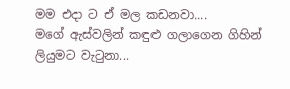මම එදා ට ඒ මල කඩනවා....
මගේ ඇස්වලින් කඳුළු ගලාගෙන ගිහින් ලියුමට වැටුනා...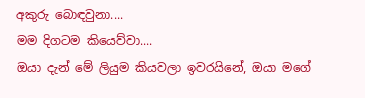අකුරු බොඳවුනා....
මම දිගටම කියෙව්වා....
ඔයා දැන් මේ ලියුම කියවලා ඉවරයිනේ, ඔයා මගේ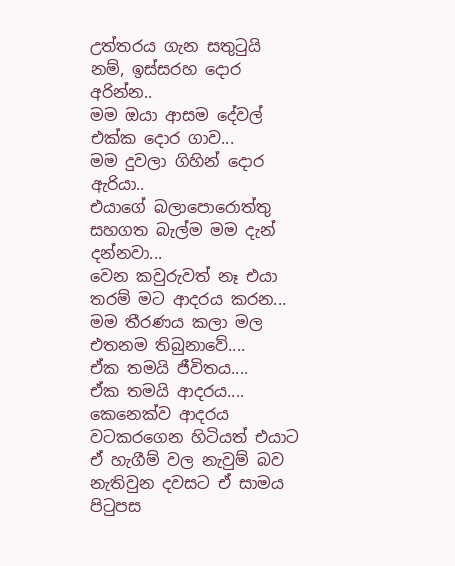උත්තරය ගැන සතුටුයි නම්, ඉස්සරහ දොර අරින්න..
මම ඔයා ආසම දේවල් එක්ක දොර ගාව...
මම දුවලා ගිහින් දොර ඇරියා..
එයාගේ බලාපොරොත්තු සහගත බැල්ම මම දැන් දන්නවා...
වෙන කවුරුවත් නෑ එයා තරම් මට ආදරය කරන...
මම තීරණය කලා මල එතනම තිබුනාවේ....
ඒක තමයි ජීවිතය....
ඒක තමයි ආදරය....
කෙනෙක්ව ආදරය වටකරගෙන හිටියත් එයාට ඒ හැගීම් වල නැවුම් බව නැතිවුන දවසට ඒ සාමය පිටුපස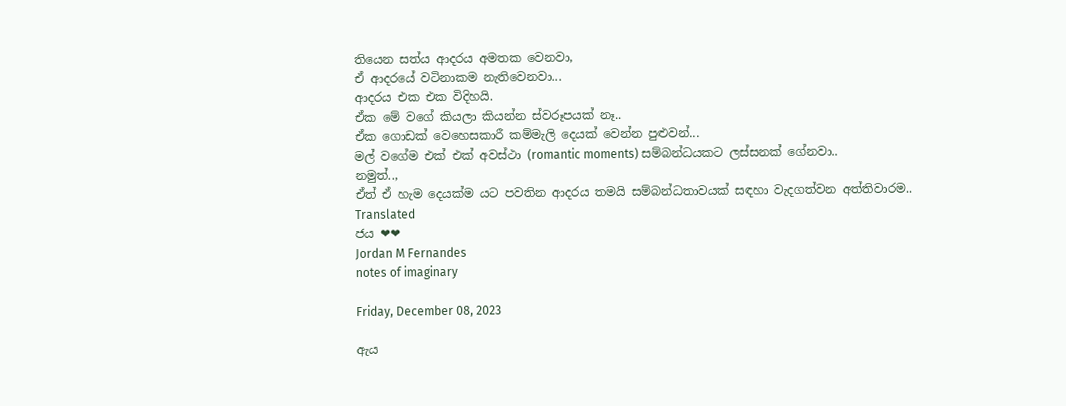තියෙන සත්ය ආදරය අමතක වෙනවා,
ඒ ආදරයේ වටිනාකම නැතිවෙනවා...
ආදරය එක එක විදිහයි.
ඒක මේ වගේ කියලා කියන්න ස්වරූපයක් නෑ..
ඒක ගොඩක් වෙහෙසකාරී කම්මැලි දෙයක් වෙන්න පුළුවන්...
මල් වගේම එක් එක් අවස්ථා (romantic moments) සම්බන්ධයකට ලස්සනක් ගේනවා..
නමුත්..,
ඒත් ඒ හැම දෙයක්ම යට පවතින ආදරය තමයි සම්බන්ධතාවයක් සඳහා වැදගත්වන අත්තිවාරම..
Translated
ජය ❤❤
Jordan M Fernandes
notes of imaginary

Friday, December 08, 2023

ඇය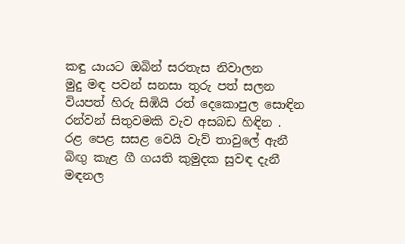කඳු යායට ඔබින් සරතැස නිවාලන
මුදු මඳ පවන් සනසා තුරු පත් සලන
වියපත් හිරු සිඹියි රත් දෙකොපුල සොඳින
රන්වන් සිතුවමකි වැව අසබඩ හිඳින .
රළ පෙළ සසළ වෙයි වැව් තාවුලේ ඇනී
බිඟු කැළ ගී ගයති කුමුදක සුවඳ දැනී
මඳනල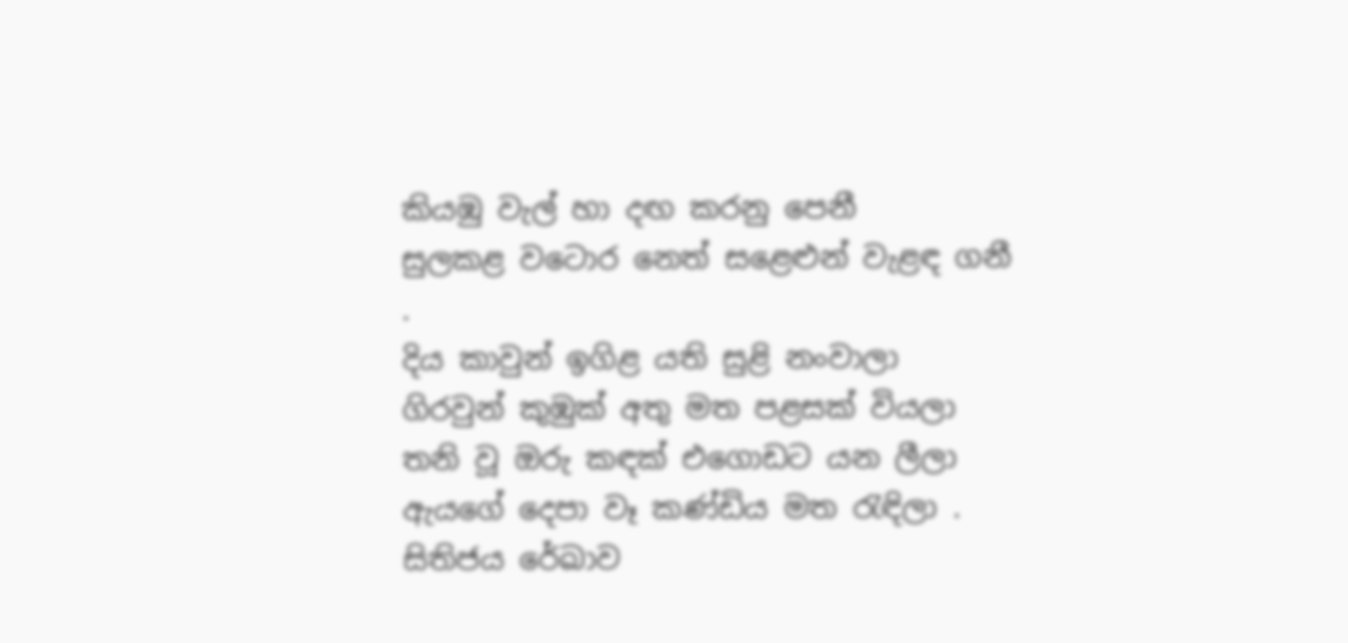කියඹු වැල් හා දඟ කරනු පෙනී
සුලකළ වටොර නෙත් සළෙළුන් වැළඳ ගනී .
දිය කාවුන් ඉගිළ යති සුළි නංවාලා
ගිරවුන් කුඹුක් අතු මත පළසක් වියලා
තනි වූ ඔරු කඳක් එගොඩට යන ලීලා
ඇයගේ දෙපා වෑ කණ්ඩිය මත රැඳිලා .
සිතිජය රේඛාව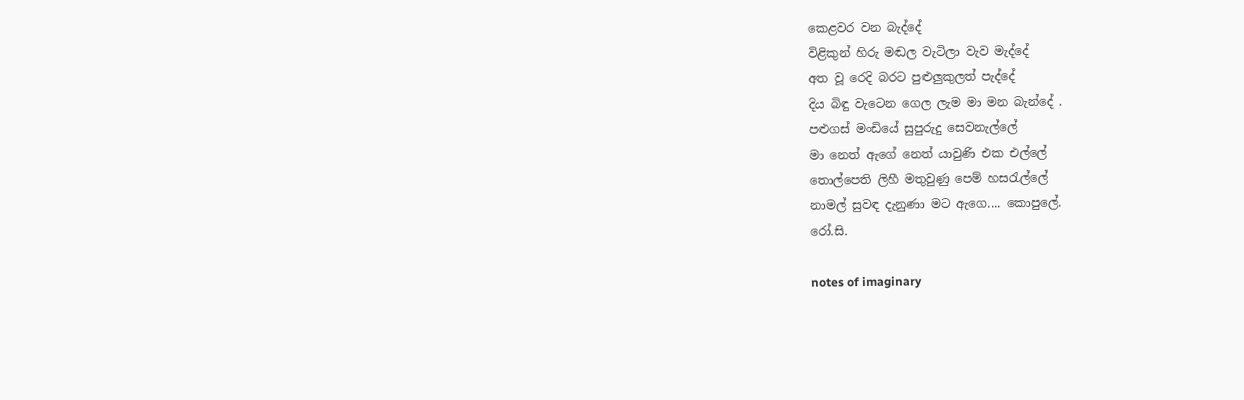කෙළවර වන බැද්දේ
විළිකුන් හිරු මඬල වැටිලා වැව මැද්දේ
අත වූ රෙදි බරට පුළුලුකුලත් පැද්දේ
දිය බිඳු වැටෙන ගෙල ලැම මා මන බැන්දේ .
පළුගස් මංඩියේ සුපුරුදු සෙවනැල්ලේ
මා නෙත් ඇගේ නෙත් යාවුණි එක එල්ලේ
තොල්පෙති ලිහී මතුවුණු පෙම් හසරැල්ලේ
නාමල් සුවඳ දැනුණා මට ඇගෙ.... කොපුලේ.
රෝ.සි.

notes of imaginary